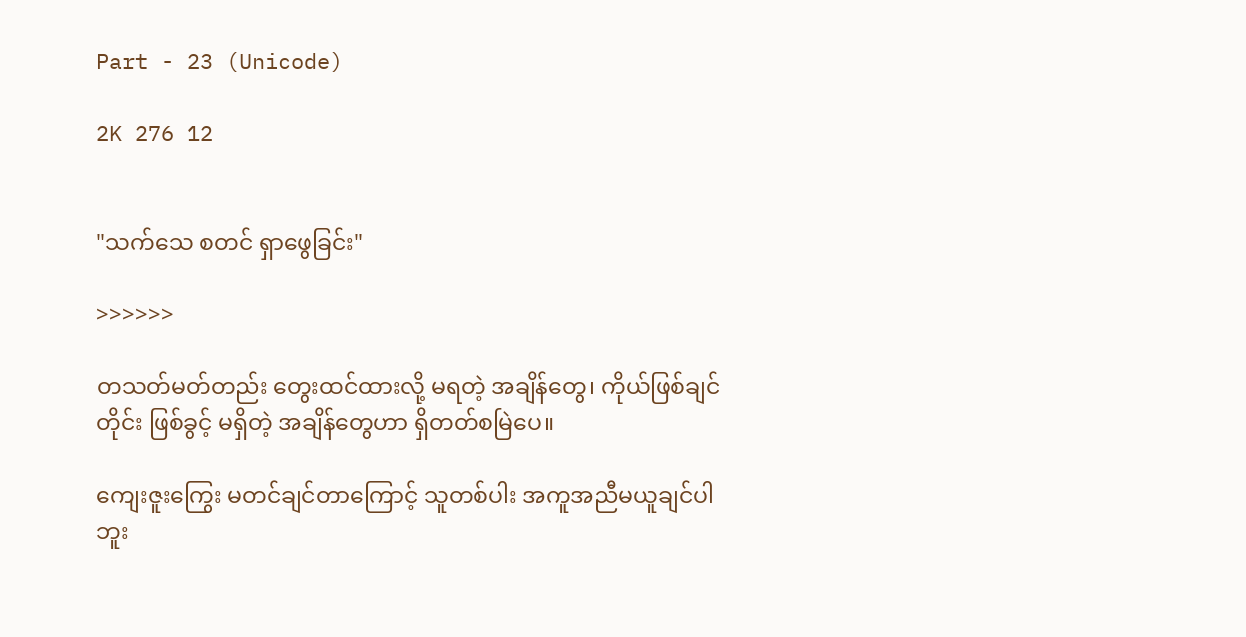Part - 23 (Unicode)

2K 276 12


"သက်သေ စတင် ရှာဖွေခြင်း"

>>>>>>

တသတ်မတ်တည်း တွေးထင်ထားလို့ မရတဲ့ အချိန်တွေ၊ ကိုယ်ဖြစ်ချင်တိုင်း ဖြစ်ခွင့် မရှိတဲ့ အချိန်တွေဟာ ရှိတတ်စမြဲပေ။

ကျေးဇူးကြွေး မတင်ချင်တာကြောင့် သူတစ်ပါး အကူအညီမယူချင်ပါဘူး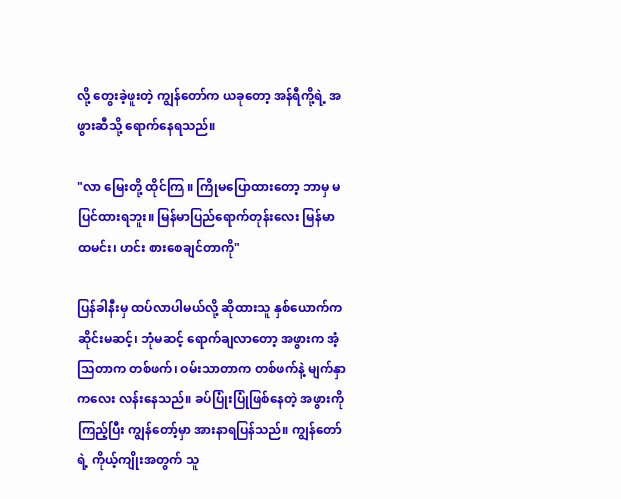လို့ တွေးခဲ့ဖူးတဲ့ ကျွန်တော်က ယခုတော့ အန်ရီကို့ရဲ့ အဖွားဆီသို့ ရောက်နေရသည်။

"လာ မြေးတို့ ထိုင်ကြ ။ ကြိုမပြောထားတော့ ဘာမှ မပြင်ထားရဘူး။ မြန်မာပြည်ရောက်တုန်းလေး မြန်မာ ထမင်း၊ ဟင်း စားစေချင်တာကို"

ပြန်ခါနီးမှ ထပ်လာပါမယ်လို့ ဆိုထားသူ နှစ်ယောက်က ဆိုင်းမဆင့်၊ ဘုံမဆင့် ရောက်ချလာတော့ အဖွားက အံ့သြတာက တစ်ဖက်၊ ဝမ်းသာတာက တစ်ဖက်နဲ့ မျက်နှာကလေး လန်းနေသည်။ ခပ်ပြုံးပြုံဖြစ်နေတဲ့ အဖွားကိုကြည့်ပြီး ကျွန်တော့်မှာ အားနာရပြန်သည်။ ကျွန်တော်ရဲ့ ကိုယ့်ကျိုးအတွက် သူ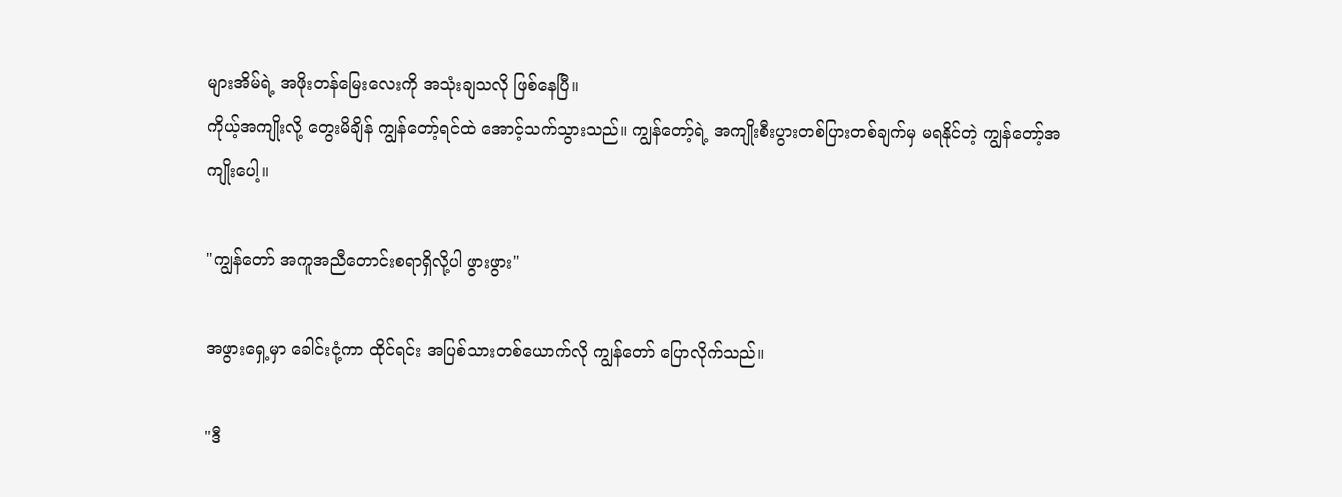များအိမ်ရဲ့ အဖိုးတန်မြေးလေးကို အသုံးချသလို ဖြစ်နေပြီ။
ကိုယ့်အကျိုးလို့ တွေးမိချိန် ကျွန်တော့်ရင်ထဲ အောင့်သက်သွားသည်။ ကျွန်တော့်ရဲ့ အကျိုးစီးပွားတစ်ပြားတစ်ချက်မှ မရနိုင်တဲ့ ကျွန်တော့်အကျိုးပေါ့။

"ကျွန်တော် အကူအညီတောင်းစရာရှိလို့ပါ ဖွားဖွား"

အဖွားရှေ့မှာ ခေါင်းငုံ့ကာ ထိုင်ရင်း အပြစ်သားတစ်ယောက်လို ကျွန်တော် ပြောလိုက်သည်။

"ဒီ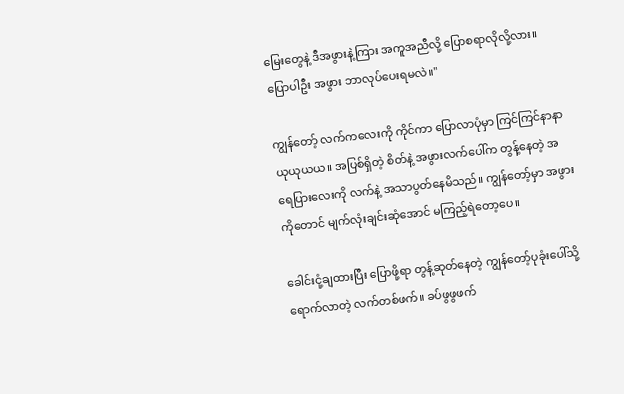မြေးတွေနဲ့ ဒီအဖွားနဲ့ကြား အကူအညီလို့ ပြောစရာလိုလို့လား။ ပြောပါဦး အဖွား ဘာလုပ်ပေးရမလဲ။"

ကျွန်တော့် လက်ကလေးကို ကိုင်ကာ ပြောလာပုံမှာ ကြင်ကြင်နာနာ ယုယုယယ။ အပြစ်ရှိတဲ့ စိတ်နဲ့ အဖွားလက်ပေါ်က တွန့်နေတဲ့ အရေပြားလေးကို လက်နဲ့ အသာပွတ်နေမိသည်။ ကျွန်တော့်မှာ အဖွားကိုတောင် မျက်လုံးချင်းဆုံအောင် မကြည့်ရဲတော့ပေ။

ခေါင်းငုံ့ချထားပြီး ပြောဖို့ရာ တွန့်ဆုတ်နေတဲ့ ကျွန်တော့်ပုခုံးပေါ်သို့ ရောက်လာတဲ့ လက်တစ်ဖက်။ ခပ်ဖွဖွဖက်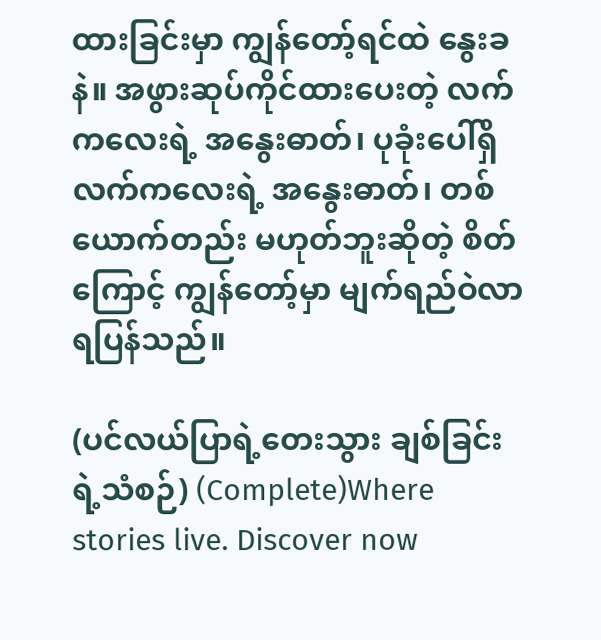ထားခြင်းမှာ ကျွန်တော့်ရင်ထဲ နွေးခနဲ။ အဖွားဆုပ်ကိုင်ထားပေးတဲ့ လက်ကလေးရဲ့ အနွေးဓာတ်၊ ပုခုံးပေါ်ရှိ လက်ကလေးရဲ့ အနွေးဓာတ်၊ တစ်ယောက်တည်း မဟုတ်ဘူးဆိုတဲ့ စိတ်ကြောင့် ကျွန်တော့်မှာ မျက်ရည်ဝဲလာရပြန်သည်။

(ပင်လယ်ပြာရဲ့တေးသွား ချစ်ခြင်းရဲ့သံစဉ်) (Complete)Where stories live. Discover now